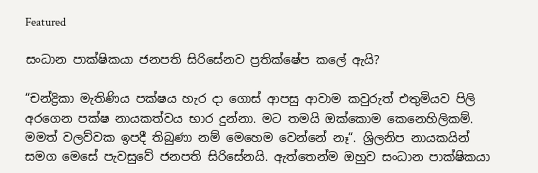Featured

සංධාන පාක්ෂිකයා ජනපති සිරිසේනව ප්‍රතික්ෂේප කලේ ඇයි?

“චන්ද්‍රිකා මැතිණිය පක්ෂය හැර දා ගොස් ආපසු ආවාම කවුරුත් එතුමියව පිලි අරගෙන පක්ෂ නායකත්වය භාර දුන්නා. මට තමයි ඔක්කොම කෙනෙහිලිකම්. මමත් වලව්වක ඉපදී තිබුණා නම් මෙහෙම වෙන්නේ නෑ“. ශ්‍රිලනිප නායකයින් සමග මෙසේ පැවසුවේ ජනපති සිරිසේනයි. ඇත්තෙන්ම ඔහුව සංධාන පාක්ෂිකයා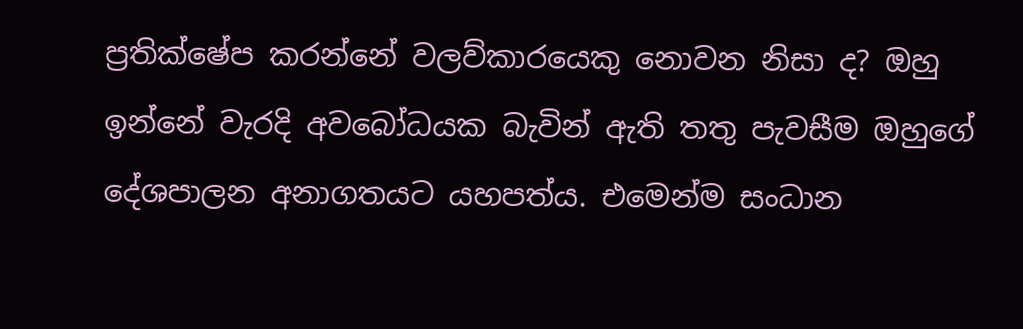ප්‍රතික්ෂේප කරන්නේ වලව්කාරයෙකු නොවන නිසා ද? ඔහු ඉන්නේ වැරදි අවබෝධයක බැවින් ඇති තතු පැවසීම ඔහුගේ දේශපාලන අනාගතයට යහපත්ය. එමෙන්ම සංධාන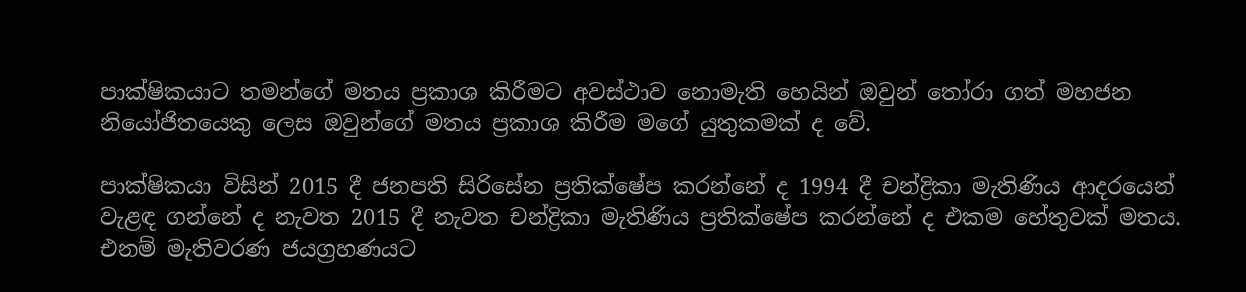පාක්ෂිකයාට තමන්ගේ මතය ප්‍රකාශ කිරීමට අවස්ථාව නොමැති හෙයින් ඔවුන් තෝරා ගත් මහජන නියෝජිතයෙකු ලෙස ඔවුන්ගේ මතය ප්‍රකාශ කිරීම මගේ යුතුකමක් ද වේ.

පාක්ෂිකයා විසින් 2015 දී ජනපති සිරිසේන ප්‍රතික්ෂේප කරන්නේ ද 1994 දී චන්ද්‍රිකා මැතිණිය ආදරයෙන් වැළඳ ගන්නේ ද නැවත 2015 දී නැවත චන්ද්‍රිකා මැතිණිය ප්‍රතික්ෂේප කරන්නේ ද එකම හේතුවක් මතය. එනම් මැතිවරණ ජයග්‍රහණයට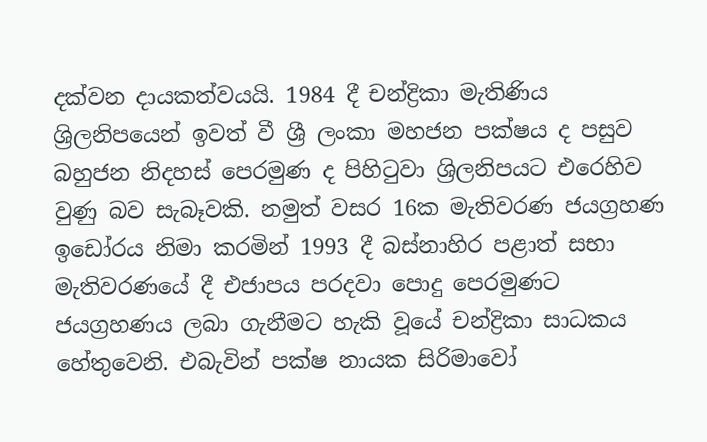දක්වන දායකත්වයයි. 1984 දී චන්ද්‍රිකා මැතිණිය ශ්‍රිලනිපයෙන් ඉවත් වී ශ්‍රී ලංකා මහජන පක්ෂය ද පසුව බහුජන නිදහස් පෙරමුණ ද පිහිටුවා ශ්‍රිලනිපයට එරෙහිව වුණු බව සැබෑවකි. නමුත් වසර 16ක මැතිවරණ ජයග්‍රහණ ඉඩෝරය නිමා කරමින් 1993 දී බස්නාහිර පළාත් සභා මැතිවරණයේ දී එජාපය පරදවා පොදු පෙරමුණට ජයග්‍රහණය ලබා ගැනීමට හැකි වූයේ චන්ද්‍රිකා සාධකය හේතුවෙනි. එබැවින් පක්ෂ නායක සිරිමාවෝ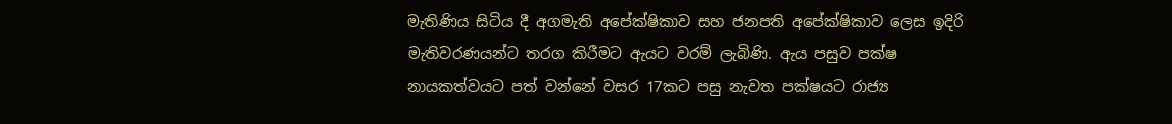මැතිණිය සිටිය දී අගමැති අපේක්ෂිකාව සහ ජනපති අපේක්ෂිකාව ලෙස ඉදිරි මැතිවරණයන්ට තරග කිරීමට ඇයට වරම් ලැබිණි. ඇය පසුව පක්ෂ නායකත්වයට පත් වන්නේ වසර 17කට පසු නැවත පක්ෂයට රාජ්‍ය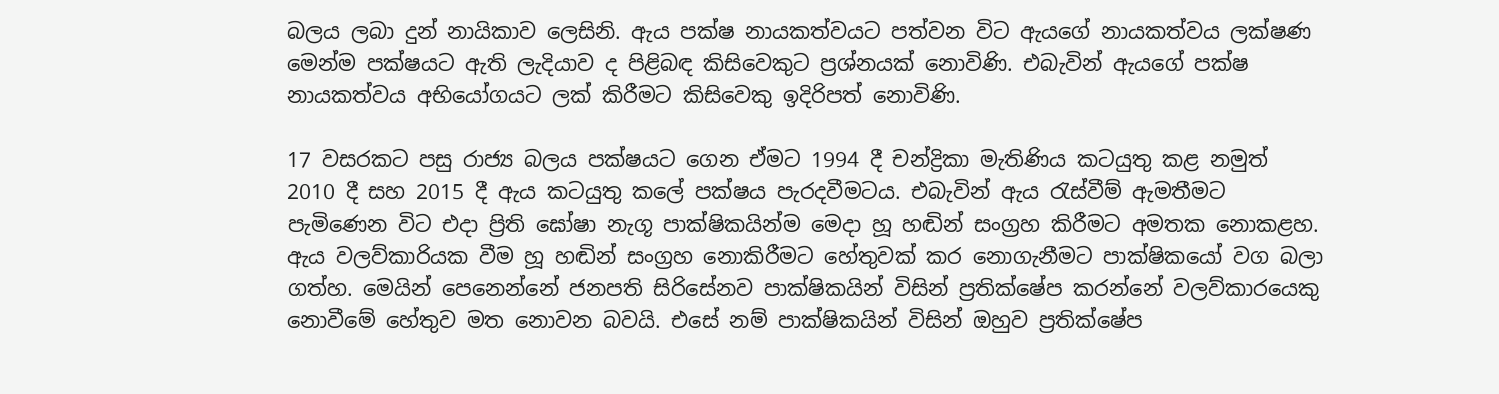බලය ලබා දුන් නායිකාව ලෙසිනි. ඇය පක්ෂ නායකත්වයට පත්වන විට ඇයගේ නායකත්වය ලක්ෂණ මෙන්ම පක්ෂයට ඇති ලැදියාව ද පිළිබඳ කිසිවෙකුට ප්‍රශ්නයක් නොවිණි. එබැවින් ඇයගේ පක්ෂ නායකත්වය අභියෝගයට ලක් කිරීමට කිසිවෙකු ඉදිරිපත් නොවිණි.

17 වසරකට පසු රාජ්‍ය බලය පක්ෂයට ගෙන ඒමට 1994 දී චන්ද්‍රිකා මැතිණිය කටයුතු කළ නමුත් 2010 දී සහ 2015 දී ඇය කටයුතු කලේ පක්ෂය පැරදවීමටය. එබැවින් ඇය රැස්වීම් ඇමතීමට පැමිණෙන විට එදා ප්‍රිති ඝෝෂා නැගූ පාක්ෂිකයින්ම මෙදා හූ හඬින් සංග්‍රහ කිරීමට අමතක නොකළහ. ඇය වලව්කාරියක වීම හූ හඬින් සංග්‍රහ නොකිරීමට හේතුවක් කර නොගැනීමට පාක්ෂිකයෝ වග බලා ගත්හ. මෙයින් පෙනෙන්නේ ජනපති සිරිසේනව පාක්ෂිකයින් විසින් ප්‍රතික්ෂේප කරන්නේ වලව්කාරයෙකු නොවීමේ හේතුව මත නොවන බවයි. එසේ නම් පාක්ෂිකයින් විසින් ඔහුව ප්‍රතික්ෂේප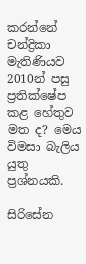කරන්නේ චන්ද්‍රිකා මැතිණියව 2010න් පසු ප්‍රතික්ෂේප කළ හේතුව මත ද? මෙය විමසා බැලිය යුතු ප්‍රශ්නයකි.

සිරිසේන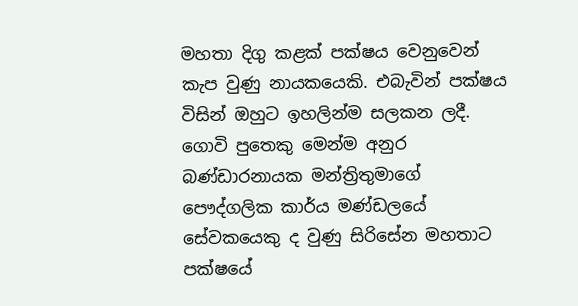මහතා දිගු කළක් පක්ෂය වෙනුවෙන් කැප වුණු නායකයෙකි. එබැවින් පක්ෂය විසින් ඔහුට ඉහලින්ම සලකන ලදී. ගොවි පුතෙකු මෙන්ම අනුර බණ්ඩාරනායක මන්ත්‍රිතුමාගේ පෞද්ගලික කාර්ය මණ්ඩලයේ සේවකයෙකු ද වුණු සිරිසේන මහතාට පක්ෂයේ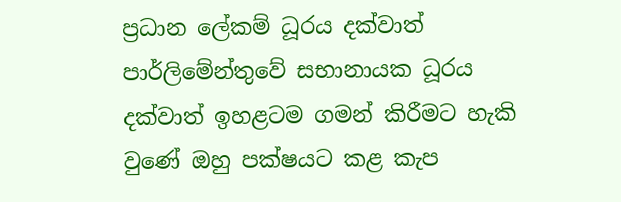ප්‍රධාන ලේකම් ධූරය දක්වාත් පාර්ලිමේන්තුවේ සභානායක ධූරය දක්වාත් ඉහළටම ගමන් කිරීමට හැකි වුණේ ඔහු පක්ෂයට කළ කැප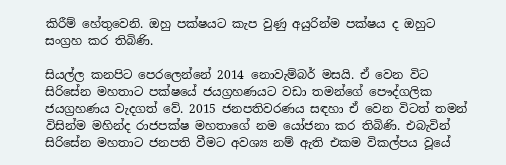කිරීම් හේතුවෙනි. ඔහු පක්ෂයට කැප වුණු අයුරින්ම පක්ෂය ද ඔහුට සංග්‍රහ කර තිබිණි.

සියල්ල කනපිට පෙරලෙන්නේ 2014 නොවැම්බර් මසයි. ඒ වෙන විට සිරිසේන මහතාට පක්ෂයේ ජයග්‍රහණයට වඩා තමන්ගේ පෞද්ගලික ජයග්‍රහණය වැදගත් වේ. 2015 ජනපතිවරණය සඳහා ඒ වෙන විටත් තමන් විසින්ම මහින්ද රාජපක්ෂ මහතාගේ නම යෝජනා කර තිබිණි. එබැවින් සිරිසේන මහතාට ජනපති වීමට අවශ්‍ය නම් ඇති එකම විකල්පය වූයේ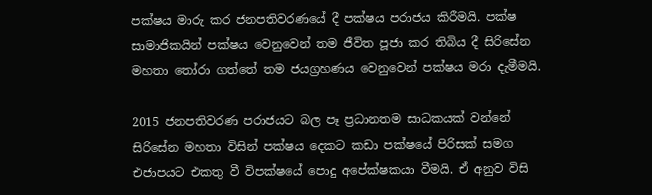පක්ෂය මාරු කර ජනපතිවරණයේ දී පක්ෂය පරාජය කිරීමයි. පක්ෂ සාමාජිකයින් පක්ෂය වෙනුවෙන් තම ජීවිත පූජා කර තිබිය දී සිරිසේන මහතා තෝරා ගත්තේ තම ජයග්‍රහණය වෙනුවෙන් පක්ෂය මරා දැමීමයි.

2015 ජනපතිවරණ පරාජයට බල පෑ ප්‍රධානතම සාධකයක් වන්නේ සිරිසේන මහතා විසින් පක්ෂය දෙකට කඩා පක්ෂයේ පිරිසක් සමග එජාපයට එකතු වී විපක්ෂයේ පොදු අපේක්ෂකයා වීමයි. ඒ අනුව විසි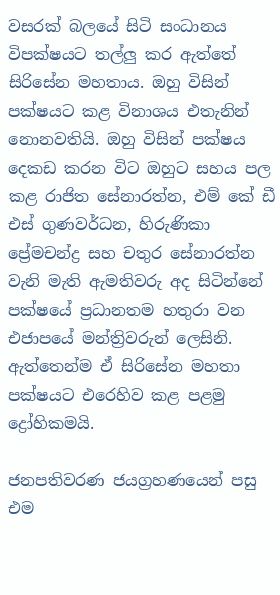වසරක් බලයේ සිටි සංධානය විපක්ෂයට තල්ලු කර ඇත්තේ සිරිසේන මහතාය. ඔහු විසින් පක්ෂයට කළ විනාශය එතැනින් නොනවතියි. ඔහු විසින් පක්ෂය දෙකඩ කරන විට ඔහුට සහය පල කළ රාජිත සේනාරත්න, එම් කේ ඩී එස් ගුණවර්ධන, හිරුණිකා ප්‍රේමචන්ද්‍ර සහ චතුර සේනාරත්න වැනි මැති ඇමතිවරු අද සිටින්නේ පක්ෂයේ ප්‍රධානතම හතුරා වන එජාපයේ මන්ත්‍රිවරුන් ලෙසිනි. ඇත්තෙන්ම ඒ සිරිසේන මහතා පක්ෂයට එරෙහිව කළ පළමු ද්‍රෝහිකමයි.

ජනපතිවරණ ජයග්‍රහණයෙන් පසු එම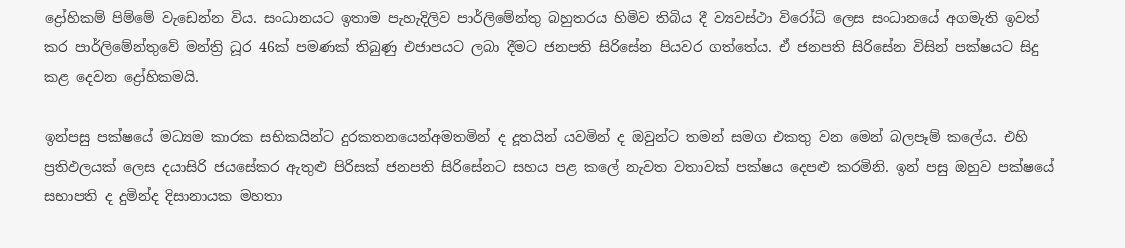ද්‍රෝහිකම් පිම්මේ වැඩෙන්න විය. සංධානයට ඉතාම පැහැදිලිව පාර්ලිමේන්තු බහුතරය හිමිව තිබිය දී ව්‍යවස්ථා විරෝධි ලෙස සංධානයේ අගමැති ඉවත් කර පාර්ලිමේන්තුවේ මන්ත්‍රි ධූර 46ක් පමණක් තිබුණු එජාපයට ලබා දීමට ජනපති සිරිසේන පියවර ගත්තේය. ඒ ජනපති සිරිසේන විසින් පක්ෂයට සිදු කළ දෙවන ද්‍රෝහිකමයි.

ඉන්පසු පක්ෂයේ මධ්‍යම කාරක සභිකයින්ට දුරකතනයෙන්අමතමින් ද දූතයින් යවමින් ද ඔවුන්ට තමන් සමග එකතු වන මෙන් බලපෑම් කලේය. එහි ප්‍රතිඵලයක් ලෙස දයාසිරි ජයසේකර ඇතුළු පිරිසක් ජනපති සිරිසේනට සහය පළ කලේ නැවත වතාවක් පක්ෂය දෙපළු කරමිනි. ඉන් පසු ඔහුව පක්ෂයේ සභාපති ද දුමින්ද දිසානායක මහතා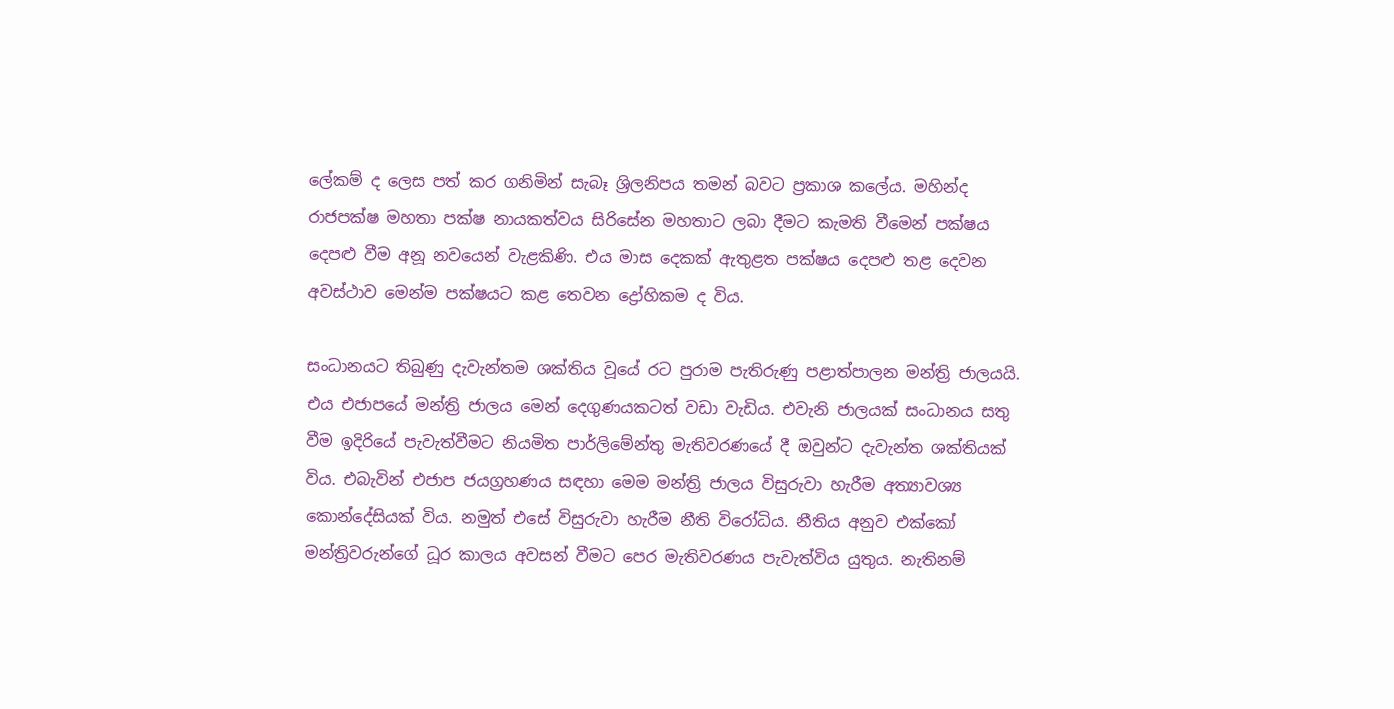ලේකම් ද ලෙස පත් කර ගනිමින් සැබෑ ශ්‍රිලනිපය තමන් බවට ප්‍රකාශ කලේය. මහින්ද රාජපක්ෂ මහතා පක්ෂ නායකත්වය සිරිසේන මහතාට ලබා දීමට කැමති වීමෙන් පක්ෂය දෙපළු වීම අනූ නවයෙන් වැළකිණි. එය මාස දෙකක් ඇතුළත පක්ෂය දෙපළු තළ දෙවන අවස්ථාව මෙන්ම පක්ෂයට කළ තෙවන ද්‍රෝහිකම ද විය.

සංධානයට තිබුණු දැවැන්තම ශක්තිය වූයේ රට පුරාම පැතිරුණු පළාත්පාලන මන්ත්‍රි ජාලයයි. එය එජාපයේ මන්ත්‍රි ජාලය මෙන් දෙගුණයකටත් වඩා වැඩිය. එවැනි ජාලයක් සංධානය සතු වීම ඉදිරියේ පැවැත්වීමට නියමිත පාර්ලිමේන්තු මැතිවරණයේ දී ඔවුන්ට දැවැන්ත ශක්තියක් විය. එබැවින් එජාප ජයග්‍රහණය සඳහා මෙම මන්ත්‍රි ජාලය විසුරුවා හැරීම අත්‍යාවශ්‍ය කොන්දේසියක් විය. නමුත් එසේ විසුරුවා හැරීම නීති විරෝධිය. නීතිය අනුව එක්කෝ මන්ත්‍රිවරුන්ගේ ධූර කාලය අවසන් වීමට පෙර මැතිවරණය පැවැත්විය යුතුය. නැතිනම්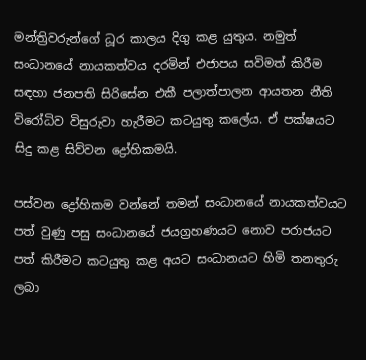මන්ත්‍රිවරුන්ගේ ධූර කාලය දිගු කළ යුතුය. නමුත් සංධානයේ නායකත්වය දරමින් එජාපය සවිමත් කිරීම සඳහා ජනපති සිරිසේන එකී පලාත්පාලන ආයතන නීති විරෝධිව විසුරුවා හැරීමට කටයුතු කලේය. ඒ පක්ෂයට සිදු කළ සිව්වන ද්‍රෝහිකමයි.

පස්වන ද්‍රෝහිකම වන්නේ තමන් සංධානයේ නායකත්වයට පත් වුණු පසු සංධානයේ ජයග්‍රහණයට නොව පරාජයට පත් කිරීමට කටයුතු කළ අයට සංධානයට හිමි තනතුරු ලබා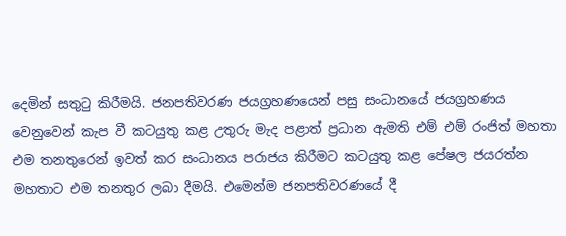දෙමින් සතුටු කිරීමයි. ජනපතිවරණ ජයග්‍රහණයෙන් පසු සංධානයේ ජයග්‍රහණය වෙනුවෙන් කැප වී කටයුතු කළ උතුරු මැද පළාත් ප්‍රධාන ඇමති එම් එම් රංජිත් මහතා එම තනතුරෙන් ඉවත් කර සංධානය පරාජය කිරීමට කටයුතු කළ පේෂල ජයරත්න මහතාට එම තනතුර ලබා දීමයි. එමෙන්ම ජනපතිවරණයේ දී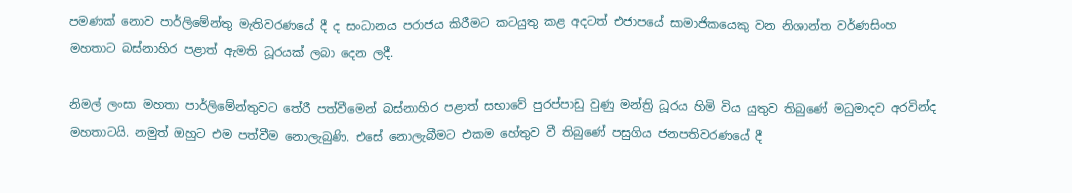පමණක් නොව පාර්ලිමේන්තු මැතිවරණයේ දී ද සංධානය පරාජය කිරීමට කටයුතු කළ අදටත් එජාපයේ සාමාජිකයෙකු වන නිශාන්ත වර්ණසිංහ මහතාට බස්නාහිර පළාත් ඇමති ධූරයක් ලබා දෙන ලදී.

නිමල් ලංසා මහතා පාර්ලිමේන්තුවට තේරී පත්වීමෙන් බස්නාහිර පළාත් සභාවේ පුරප්පාඩු වුණු මන්ත්‍රි ධූරය හිමි විය යුතුව තිබුණේ මධුමාදව අරවින්ද මහතාටයි. නමුත් ඔහුට එම පත්වීම නොලැබුණි. එසේ නොලැබීමට එකම හේතුව වී තිබුණේ පසුගිය ජනපතිවරණයේ දී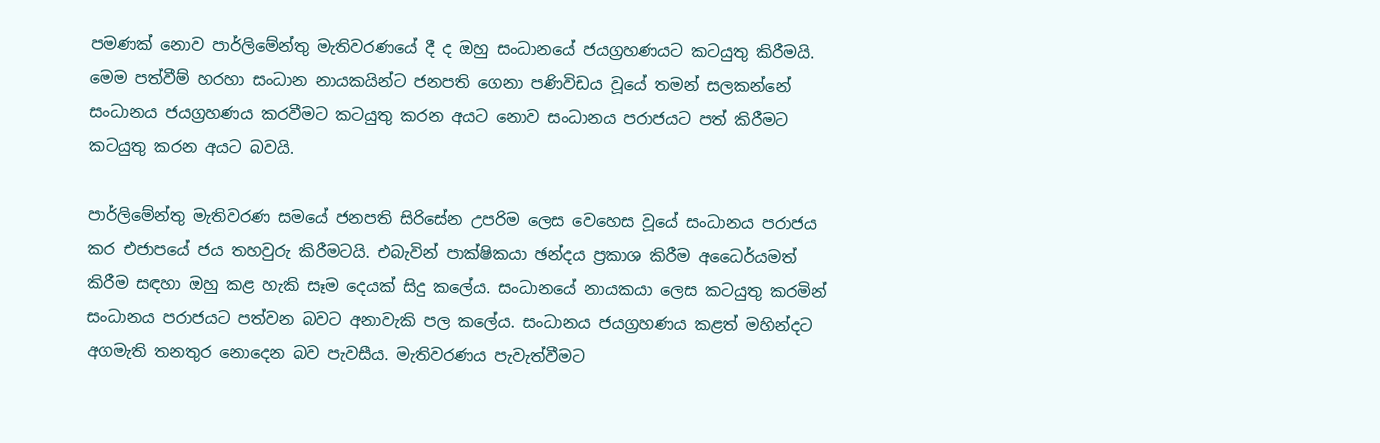පමණක් නොව පාර්ලිමේන්තු මැතිවරණයේ දී ද ඔහු සංධානයේ ජයග්‍රහණයට කටයුතු කිරීමයි. මෙම පත්වීම් හරහා සංධාන නායකයින්ට ජනපති ගෙනා පණිවිඩය වූයේ තමන් සලකන්නේ සංධානය ජයග්‍රහණය කරවීමට කටයුතු කරන අයට නොව සංධානය පරාජයට පත් කිරීමට කටයුතු කරන අයට බවයි.

පාර්ලිමේන්තු මැතිවරණ සමයේ ජනපති සිරිසේන උපරිම ලෙස වෙහෙස වූයේ සංධානය පරාජය කර එජාපයේ ජය තහවුරු කිරීමටයි. එබැවින් පාක්ෂිකයා ඡන්දය ප්‍රකාශ කිරීම අධෛර්යමත් කිරීම සඳහා ඔහු කළ හැකි සෑම දෙයක් සිදු කලේය. සංධානයේ නායකයා ලෙස කටයුතු කරමින් සංධානය පරාජයට පත්වන බවට අනාවැකි පල කලේය. සංධානය ජයග්‍රහණය කළත් මහින්දට අගමැති තනතුර නොදෙන බව පැවසීය. මැතිවරණය පැවැත්වීමට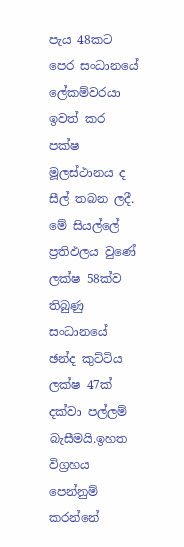පැය 48කට පෙර සංධානයේ ලේකම්වරයා ඉවත් කර පක්ෂ මූලස්ථානය ද සීල් තබන ලදී. මේ සියල්ලේ ප්‍රතිඵලය වුණේ ලක්ෂ 58ක්ව තිබුණු සංධානයේ ඡන්ද කුට්ටිය ලක්ෂ 47ක් දක්වා පල්ලම් බැසීමයි.ඉහත විග්‍රහය පෙන්නුම් කරන්නේ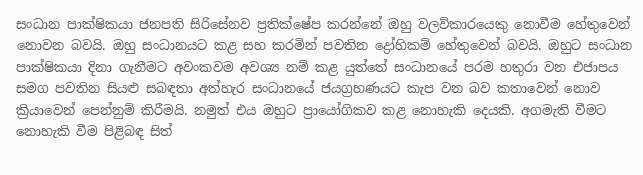සංධාන පාක්ෂිකයා ජනපති සිරිසේනව ප්‍රතික්ෂේප කරන්නේ ඔහු වලව්කාරයෙකු නොවීම හේතුවෙන් නොවන බවයි. ඔහු සංධානයට කළ සහ කරමින් පවතින ද්‍රෝහිකම් හේතුවෙන් බවයි. ඔහුට සංධාන පාක්ෂිකයා දිනා ගැනීමට අවංකවම අවශ්‍ය නම් කළ යුත්තේ සංධානයේ පරම හතුරා වන එජාපය සමග පවතින සියළු සබඳතා අත්හැර සංධානයේ ජයග්‍රහණයට කැප වන බව කතාවෙන් නොව ක්‍රියාවෙන් පෙන්නුම් කිරීමයි. නමුත් එය ඔහුට ප්‍රායෝගිකව කළ නොහැකි දෙයකි. අගමැති වීමට නොහැකි වීම පිළිබඳ සිත්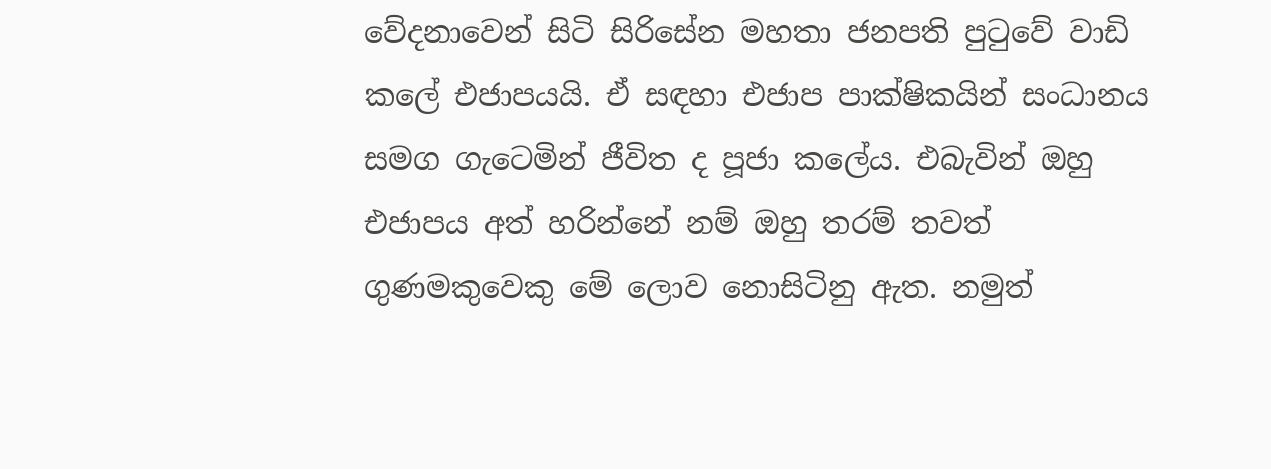වේදනාවෙන් සිටි සිරිසේන මහතා ජනපති පුටුවේ වාඩි කලේ එජාපයයි. ඒ සඳහා එජාප පාක්ෂිකයින් සංධානය සමග ගැටෙමින් ජීවිත ද පූජා කලේය. එබැවින් ඔහු එජාපය අත් හරින්නේ නම් ඔහු තරම් තවත් ගුණමකුවෙකු මේ ලොව නොසිටිනු ඇත. නමුත්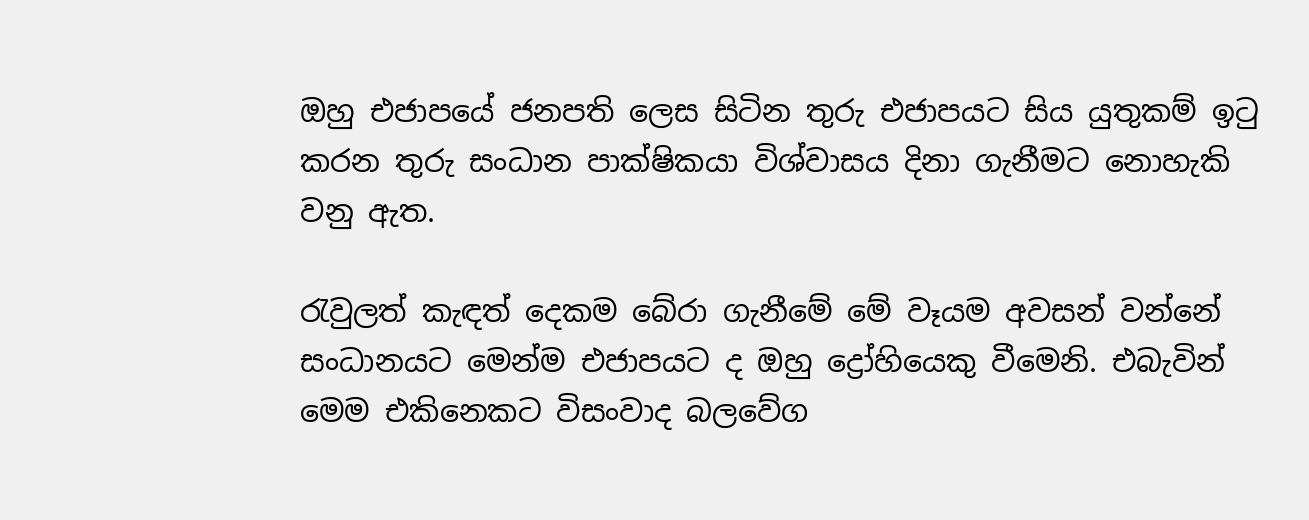ඔහු එජාපයේ ජනපති ලෙස සිටින තුරු එජාපයට සිය යුතුකම් ඉටු කරන තුරු සංධාන පාක්ෂිකයා විශ්වාසය දිනා ගැනීමට නොහැකි වනු ඇත.

රැවුලත් කැඳත් දෙකම බේරා ගැනීමේ මේ වෑයම අවසන් වන්නේ සංධානයට මෙන්ම එජාපයට ද ඔහු ද්‍රෝහියෙකු වීමෙනි. එබැවින් මෙම එකිනෙකට විසංවාද බලවේග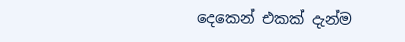දෙකෙන් එකක් දැන්ම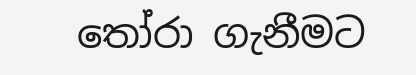තෝරා ගැනීමට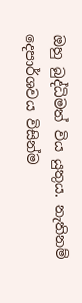ඔහු බුද්ධිමත් විය යුතුය. නැතිනම් දෙපාර්ශවය විසින්ම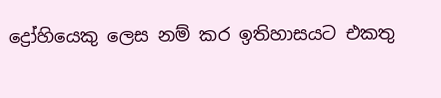ද්‍රෝහියෙකු ලෙස නම් කර ඉතිහාසයට එකතු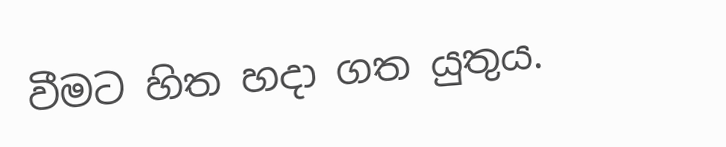වීමට හිත හදා ගත යුතුය.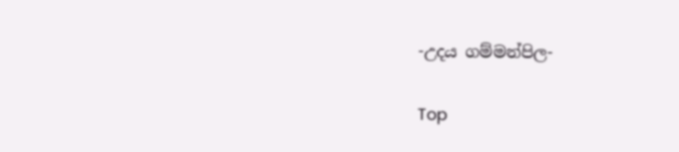-උදය ගම්මන්පිල-

Top